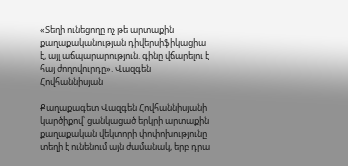«Տեղի ունեցողը ոչ թե արտաքին քաղաքականության դիվերսիֆիկացիա է, այլ աճպարարություն. գինը վճարելու է հայ ժողովուրդը». Վազգեն Հովհաննիսյան

Քաղաքագետ Վազգեն Հովհաննիսյանի կարծիքով՝ ցանկացած երկրի արտաքին քաղաքական վեկտորի փոփոխությունը տեղի է ունենում այն ժամանակ, երբ դրա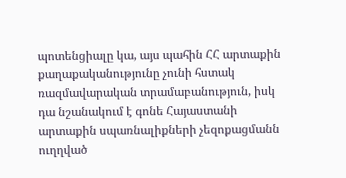պոտենցիալը կա, այս պահին ՀՀ արտաքին քաղաքականությունը չունի հստակ ռազմավարական տրամաբանություն, իսկ դա նշանակում է գոնե Հայաստանի արտաքին սպառնալիքների չեզոքացմանն ուղղված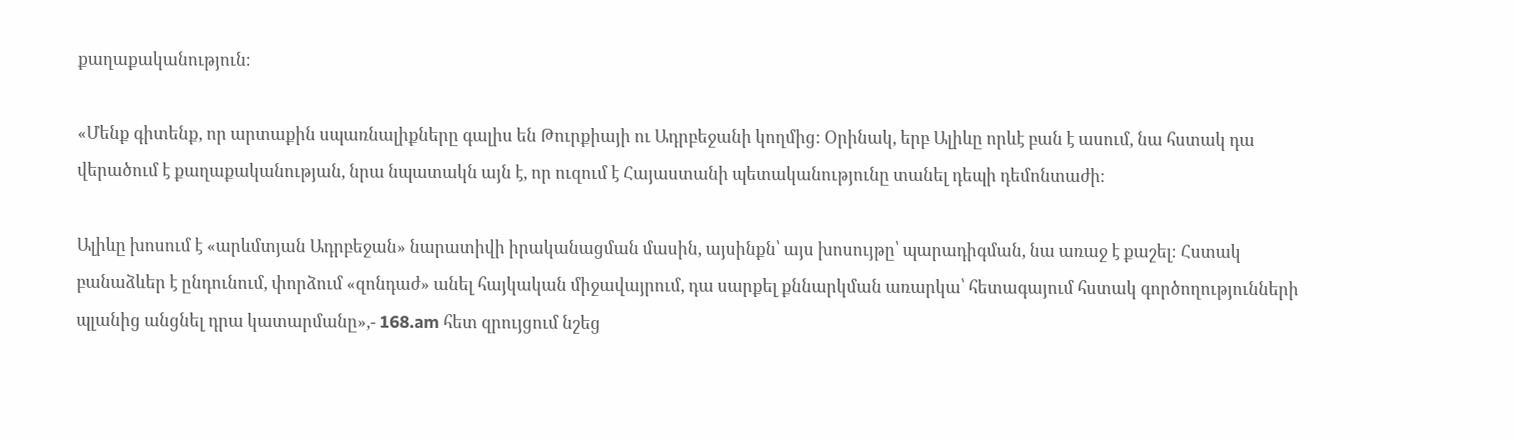քաղաքականություն։

«Մենք գիտենք, որ արտաքին սպառնալիքները գալիս են Թուրքիայի ու Ադրբեջանի կողմից: Օրինակ, երբ Ալիևը որևէ բան է ասում, նա հստակ դա վերածում է քաղաքականության, նրա նպատակն այն է, որ ուզում է Հայաստանի պետականությունը տանել դեպի դեմոնտաժի։

Ալիևը խոսում է «արևմտյան Ադրբեջան» նարատիվի իրականացման մասին, այսինքն՝ այս խոսույթը՝ պարադիգման, նա առաջ է քաշել։ Հստակ բանաձևեր է ընդունում, փորձում «զոնդաժ» անել հայկական միջավայրում, դա սարքել քննարկման առարկա՝ հետագայում հստակ գործողությունների պլանից անցնել դրա կատարմանը»,- 168.am հետ զրույցում նշեց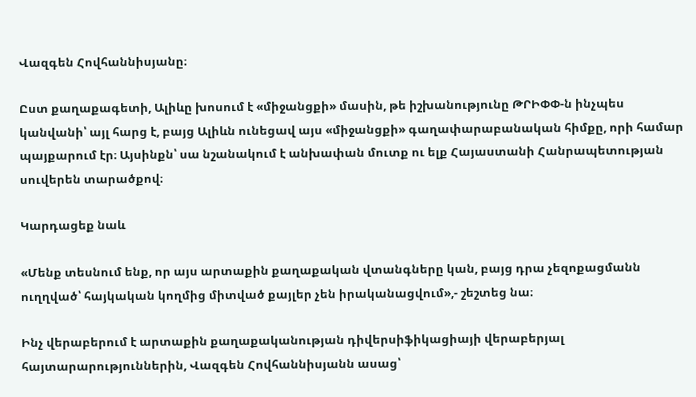Վազգեն Հովհաննիսյանը։

Ըստ քաղաքագետի, Ալիևը խոսում է «միջանցքի» մասին, թե իշխանությունը ԹՐԻՓՓ-ն ինչպես կանվանի՝ այլ հարց է, բայց Ալիևն ունեցավ այս «միջանցքի» գաղափարաբանական հիմքը, որի համար պայքարում էր։ Այսինքն՝ սա նշանակում է անխափան մուտք ու ելք Հայաստանի Հանրապետության սուվերեն տարածքով։

Կարդացեք նաև

«Մենք տեսնում ենք, որ այս արտաքին քաղաքական վտանգները կան, բայց դրա չեզոքացմանն ուղղված՝ հայկական կողմից միտված քայլեր չեն իրականացվում»,- շեշտեց նա։

Ինչ վերաբերում է արտաքին քաղաքականության դիվերսիֆիկացիայի վերաբերյալ հայտարարություններին, Վազգեն Հովհաննիսյանն ասաց՝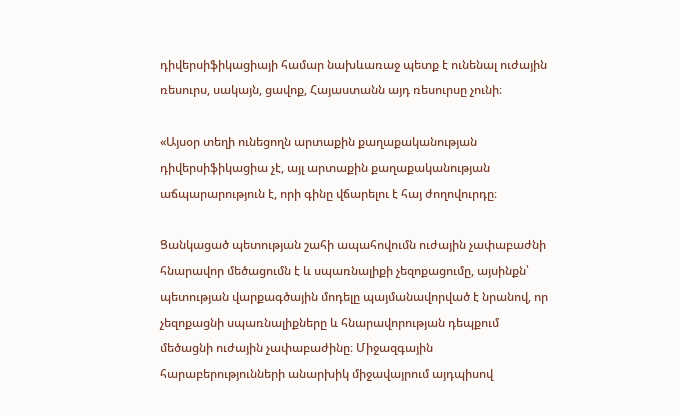դիվերսիֆիկացիայի համար նախևառաջ պետք է ունենալ ուժային ռեսուրս, սակայն, ցավոք, Հայաստանն այդ ռեսուրսը չունի։

«Այսօր տեղի ունեցողն արտաքին քաղաքականության դիվերսիֆիկացիա չէ, այլ արտաքին քաղաքականության աճպարարություն է, որի գինը վճարելու է հայ ժողովուրդը։

Ցանկացած պետության շահի ապահովումն ուժային չափաբաժնի հնարավոր մեծացումն է և սպառնալիքի չեզոքացումը, այսինքն՝ պետության վարքագծային մոդելը պայմանավորված է նրանով, որ չեզոքացնի սպառնալիքները և հնարավորության դեպքում մեծացնի ուժային չափաբաժինը։ Միջազգային հարաբերությունների անարխիկ միջավայրում այդպիսով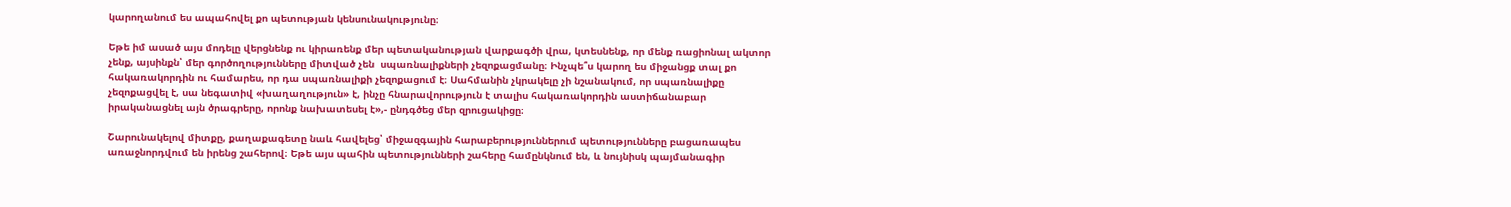կարողանում ես ապահովել քո պետության կենսունակությունը։

Եթե իմ ասած այս մոդելը վերցնենք ու կիրառենք մեր պետականության վարքագծի վրա, կտեսնենք, որ մենք ռացիոնալ ակտոր չենք, այսինքն՝ մեր գործողությունները միտված չեն  սպառնալիքների չեզոքացմանը։ Ինչպե՞ս կարող ես միջանցք տալ քո հակառակորդին ու համարես, որ դա սպառնալիքի չեզոքացում է։ Սահմանին չկրակելը չի նշանակում, որ սպառնալիքը չեզոքացվել է, սա նեգատիվ «խաղաղություն» է, ինչը հնարավորություն է տալիս հակառակորդին աստիճանաբար իրականացնել այն ծրագրերը, որոնք նախատեսել է»,- ընդգծեց մեր զրուցակիցը։

Շարունակելով միտքը, քաղաքագետը նաև հավելեց՝ միջազգային հարաբերություններում պետությունները բացառապես առաջնորդվում են իրենց շահերով։ Եթե այս պահին պետությունների շահերը համընկնում են, և նույնիսկ պայմանագիր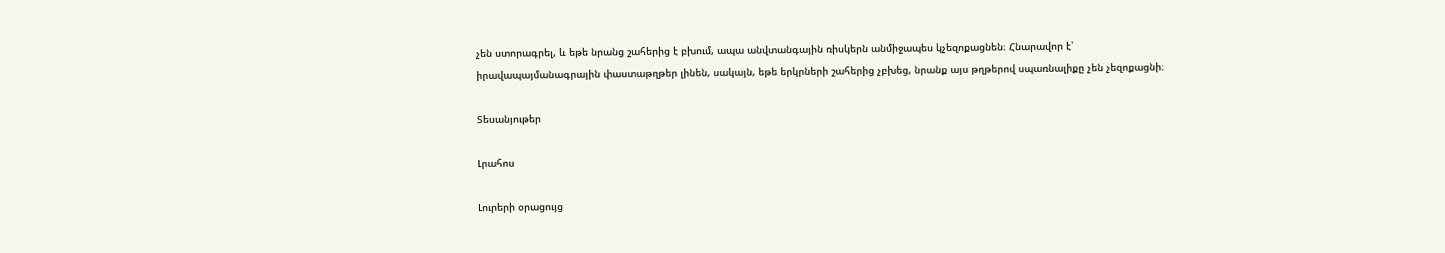չեն ստորագրել, և եթե նրանց շահերից է բխում, ապա անվտանգային ռիսկերն անմիջապես կչեզոքացնեն։ Հնարավոր է՝ իրավապայմանագրային փաստաթղթեր լինեն, սակայն, եթե երկրների շահերից չբխեց, նրանք այս թղթերով սպառնալիքը չեն չեզոքացնի։

Տեսանյութեր

Լրահոս

Լուրերի օրացույց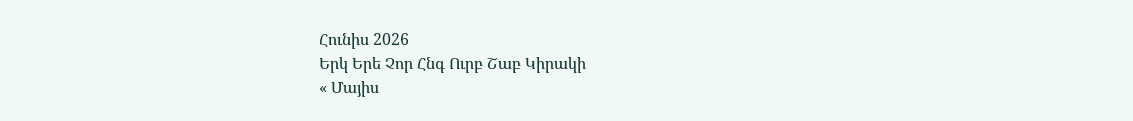Հունիս 2026
Երկ Երե Չոր Հնգ Ուրբ Շաբ Կիրակի
« Մայիս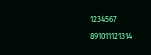1234567
891011121314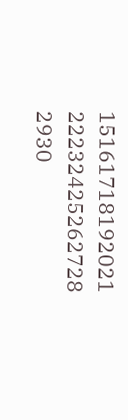15161718192021
22232425262728
2930